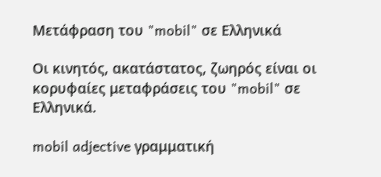Μετάφραση του "mobil" σε Ελληνικά

Οι κινητός, ακατάστατος, ζωηρός είναι οι κορυφαίες μεταφράσεις του "mobil" σε Ελληνικά.

mobil adjective γραμματική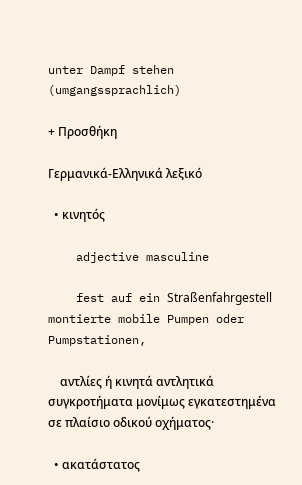unter Dampf stehen (umgangssprachlich)

+ Προσθήκη

Γερμανικά-Ελληνικά λεξικό

  • κινητός

    adjective masculine

    fest auf ein Straßenfahrgestell montierte mobile Pumpen oder Pumpstationen,

    αντλίες ή κινητά αντλητικά συγκροτήματα μονίμως εγκατεστημένα σε πλαίσιο οδικού οχήματος·

  • ακατάστατος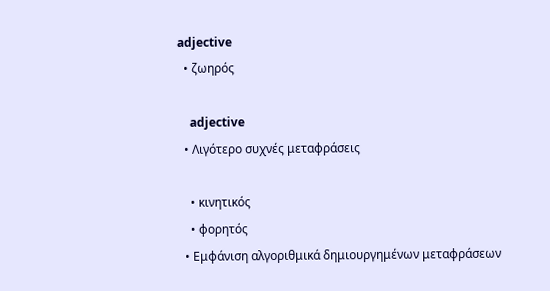adjective
  • ζωηρός

    adjective
  • Λιγότερο συχνές μεταφράσεις

    • κινητικός
    • φορητός
  • Εμφάνιση αλγοριθμικά δημιουργημένων μεταφράσεων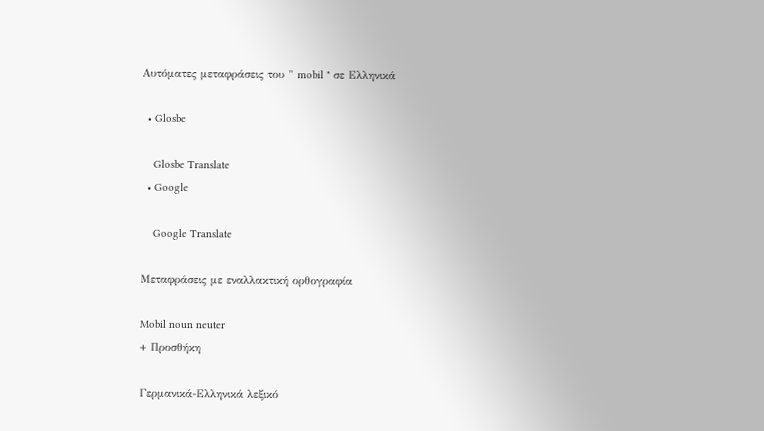Αυτόματες μεταφράσεις του " mobil " σε Ελληνικά

  • Glosbe

    Glosbe Translate
  • Google

    Google Translate

Μεταφράσεις με εναλλακτική ορθογραφία

Mobil noun neuter
+ Προσθήκη

Γερμανικά-Ελληνικά λεξικό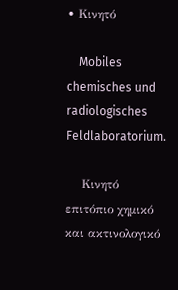• Κινητό

    Mobiles chemisches und radiologisches Feldlaboratorium.

    Κινητό επιτόπιο χημικό και ακτινολογικό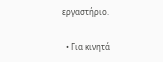εργαστήριο.

  • Για κινητά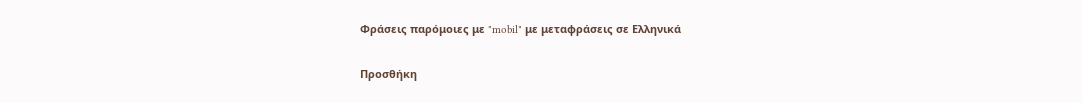Φράσεις παρόμοιες με "mobil" με μεταφράσεις σε Ελληνικά

Προσθήκη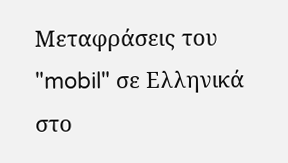Μεταφράσεις του "mobil" σε Ελληνικά στο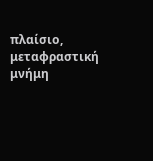πλαίσιο, μεταφραστική μνήμη